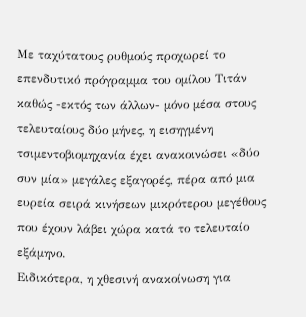Με ταχύτατους ρυθμούς προχωρεί το επενδυτικό πρόγραμμα του ομίλου Τιτάν καθώς -εκτός των άλλων- μόνο μέσα στους τελευταίους δύο μήνες, η εισηγμένη τσιμεντοβιομηχανία έχει ανακοινώσει «δύο συν μία» μεγάλες εξαγορές, πέρα από μια ευρεία σειρά κινήσεων μικρότερου μεγέθους που έχουν λάβει χώρα κατά το τελευταίο εξάμηνο.
Ειδικότερα, η χθεσινή ανακοίνωση για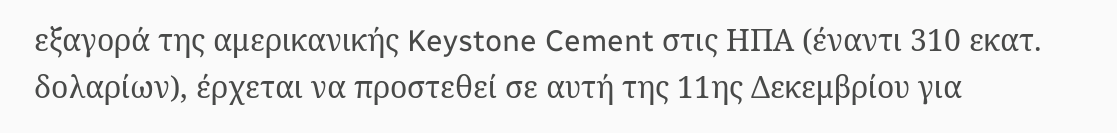εξαγορά της αμερικανικής Keystone Cement στις ΗΠΑ (έναντι 310 εκατ. δολαρίων), έρχεται να προστεθεί σε αυτή της 11ης Δεκεμβρίου για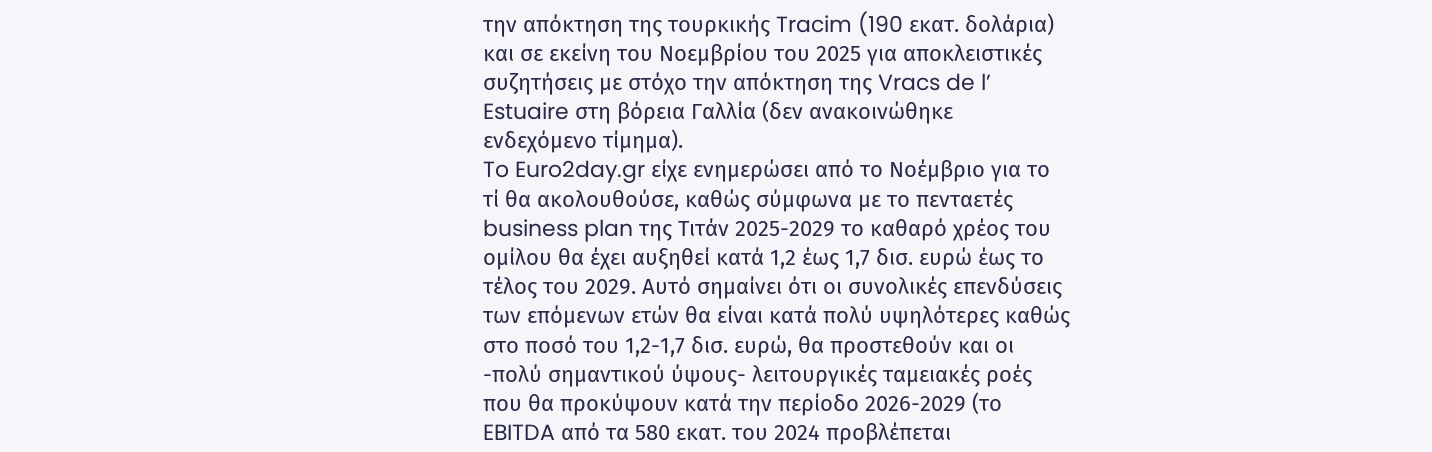την απόκτηση της τουρκικής Tracim (190 εκατ. δολάρια) και σε εκείνη του Νοεμβρίου του 2025 για αποκλειστικές συζητήσεις με στόχο την απόκτηση της Vracs de l’ Estuaire στη βόρεια Γαλλία (δεν ανακοινώθηκε ενδεχόμενο τίμημα).
To Euro2day.gr είχε ενημερώσει από το Νοέμβριο για το τί θα ακολουθούσε, καθώς σύμφωνα με το πενταετές business plan της Τιτάν 2025-2029 το καθαρό χρέος του ομίλου θα έχει αυξηθεί κατά 1,2 έως 1,7 δισ. ευρώ έως το τέλος του 2029. Αυτό σημαίνει ότι οι συνολικές επενδύσεις των επόμενων ετών θα είναι κατά πολύ υψηλότερες καθώς στο ποσό του 1,2-1,7 δισ. ευρώ, θα προστεθούν και οι -πολύ σημαντικού ύψους- λειτουργικές ταμειακές ροές που θα προκύψουν κατά την περίοδο 2026-2029 (το EBITDA από τα 580 εκατ. του 2024 προβλέπεται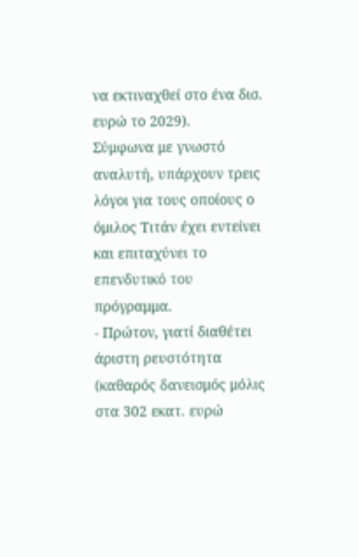να εκτιναχθεί στο ένα δισ. ευρώ το 2029).
Σύμφωνα με γνωστό αναλυτή, υπάρχουν τρεις λόγοι για τους οποίους ο όμιλος Τιτάν έχει εντείνει και επιταχύνει το επενδυτικό του πρόγραμμα.
- Πρώτον, γιατί διαθέτει άριστη ρευστότητα (καθαρός δανεισμός μόλις στα 302 εκατ. ευρώ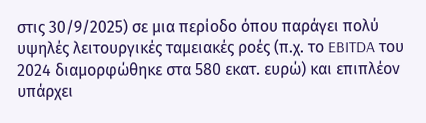στις 30/9/2025) σε μια περίοδο όπου παράγει πολύ υψηλές λειτουργικές ταμειακές ροές (π.χ. το EBITDA του 2024 διαμορφώθηκε στα 580 εκατ. ευρώ) και επιπλέον υπάρχει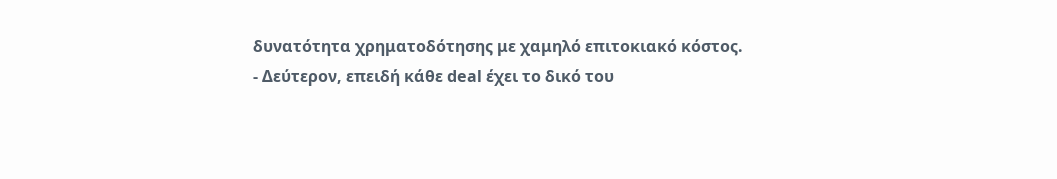δυνατότητα χρηματοδότησης με χαμηλό επιτοκιακό κόστος.
- Δεύτερον, επειδή κάθε deal έχει το δικό του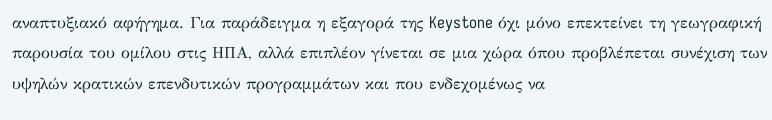αναπτυξιακό αφήγημα. Για παράδειγμα η εξαγορά της Keystone όχι μόνο επεκτείνει τη γεωγραφική παρουσία του ομίλου στις ΗΠΑ, αλλά επιπλέον γίνεται σε μια χώρα όπου προβλέπεται συνέχιση των υψηλών κρατικών επενδυτικών προγραμμάτων και που ενδεχομένως να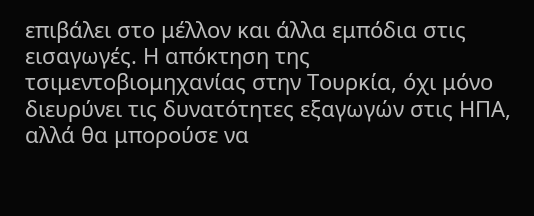επιβάλει στο μέλλον και άλλα εμπόδια στις εισαγωγές. Η απόκτηση της τσιμεντοβιομηχανίας στην Τουρκία, όχι μόνο διευρύνει τις δυνατότητες εξαγωγών στις ΗΠΑ, αλλά θα μπορούσε να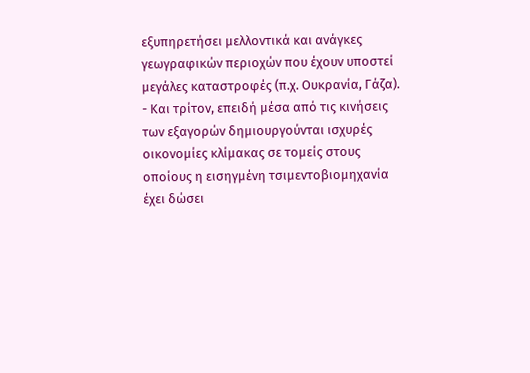εξυπηρετήσει μελλοντικά και ανάγκες γεωγραφικών περιοχών που έχουν υποστεί μεγάλες καταστροφές (π.χ. Ουκρανία, Γάζα).
- Και τρίτον, επειδή μέσα από τις κινήσεις των εξαγορών δημιουργούνται ισχυρές οικονομίες κλίμακας σε τομείς στους οποίους η εισηγμένη τσιμεντοβιομηχανία έχει δώσει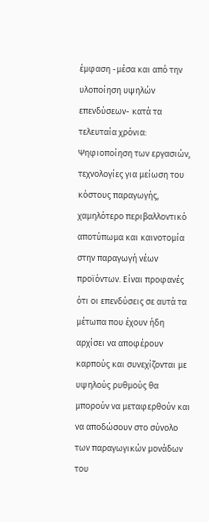έμφαση -μέσα και από την υλοποίηση υψηλών επενδύσεων- κατά τα τελευταία χρόνια: Ψηφιοποίηση των εργασιών, τεχνολογίες για μείωση του κόστους παραγωγής, χαμηλότερο περιβαλλοντικό αποτύπωμα και καινοτομία στην παραγωγή νέων προϊόντων. Είναι προφανές ότι οι επενδύσεις σε αυτά τα μέτωπα που έχουν ήδη αρχίσει να αποφέρουν καρπούς και συνεχίζονται με υψηλούς ρυθμούς θα μπορούν να μεταφερθούν και να αποδώσουν στο σύνολο των παραγωγικών μονάδων του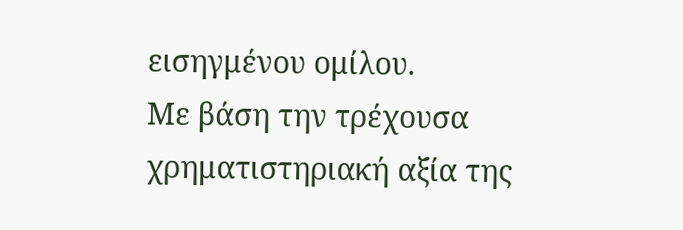εισηγμένου ομίλου.
Με βάση την τρέχουσα χρηματιστηριακή αξία της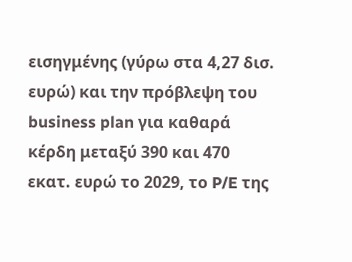εισηγμένης (γύρω στα 4,27 δισ. ευρώ) και την πρόβλεψη του business plan για καθαρά κέρδη μεταξύ 390 και 470 εκατ. ευρώ το 2029, το P/E της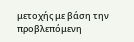μετοχής με βάση την προβλεπόμενη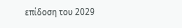επίδοση του 2029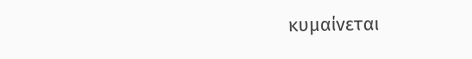κυμαίνεται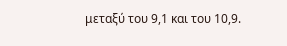μεταξύ του 9,1 και του 10,9.